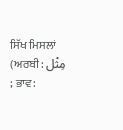ਸਿੱਖ ਮਿਸਲਾਂ (ਅਰਬੀ: مِثْل ; ਭਾਵ: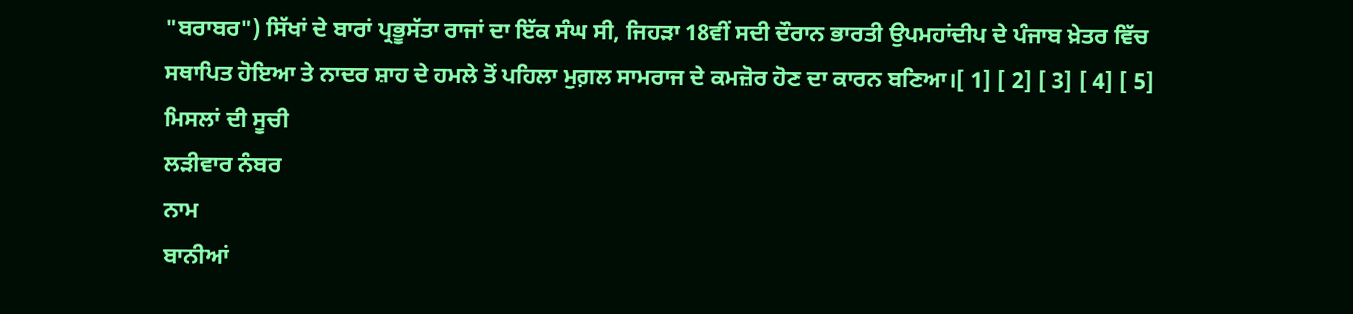"ਬਰਾਬਰ") ਸਿੱਖਾਂ ਦੇ ਬਾਰਾਂ ਪ੍ਰਭੂਸੱਤਾ ਰਾਜਾਂ ਦਾ ਇੱਕ ਸੰਘ ਸੀ, ਜਿਹੜਾ 18ਵੀਂ ਸਦੀ ਦੌਰਾਨ ਭਾਰਤੀ ਉਪਮਹਾਂਦੀਪ ਦੇ ਪੰਜਾਬ ਖ਼ੇਤਰ ਵਿੱਚ ਸਥਾਪਿਤ ਹੋਇਆ ਤੇ ਨਾਦਰ ਸ਼ਾਹ ਦੇ ਹਮਲੇ ਤੋਂ ਪਹਿਲਾ ਮੁਗ਼ਲ ਸਾਮਰਾਜ ਦੇ ਕਮਜ਼ੋਰ ਹੋਣ ਦਾ ਕਾਰਨ ਬਣਿਆ।[ 1] [ 2] [ 3] [ 4] [ 5]
ਮਿਸਲਾਂ ਦੀ ਸੂਚੀ
ਲੜੀਵਾਰ ਨੰਬਰ
ਨਾਮ
ਬਾਨੀਆਂ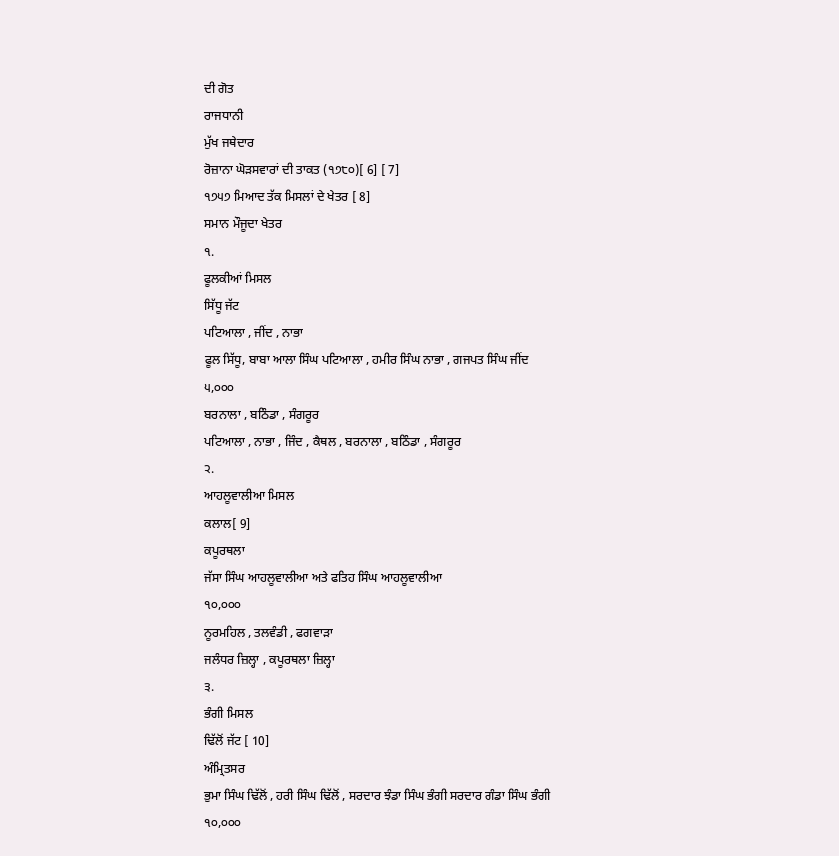ਦੀ ਗੋਤ
ਰਾਜਧਾਨੀ
ਮੁੱਖ ਜਥੇਦਾਰ
ਰੋਜ਼ਾਨਾ ਘੋੜਸਵਾਰਾਂ ਦੀ ਤਾਕਤ (੧੭੮੦)[ 6] [ 7]
੧੭੫੭ ਮਿਆਦ ਤੱਕ ਮਿਸਲਾਂ ਦੇ ਖੇਤਰ [ 8]
ਸਮਾਨ ਮੌਜੂਦਾ ਖੇਤਰ
੧.
ਫੂਲਕੀਆਂ ਮਿਸਲ
ਸਿੱਧੂ ਜੱਟ
ਪਟਿਆਲਾ , ਜੀਂਦ , ਨਾਭਾ
ਫੂਲ ਸਿੱਧੂ, ਬਾਬਾ ਆਲਾ ਸਿੰਘ ਪਟਿਆਲਾ , ਹਮੀਰ ਸਿੰਘ ਨਾਭਾ , ਗਜਪਤ ਸਿੰਘ ਜੀਂਦ
੫,੦੦੦
ਬਰਨਾਲਾ , ਬਠਿੰਡਾ , ਸੰਗਰੂਰ
ਪਟਿਆਲਾ , ਨਾਭਾ , ਜਿੰਦ , ਕੈਥਲ , ਬਰਨਾਲਾ , ਬਠਿੰਡਾ , ਸੰਗਰੂਰ
੨.
ਆਹਲੂਵਾਲੀਆ ਮਿਸਲ
ਕਲਾਲ[ 9]
ਕਪੂਰਥਲਾ
ਜੱਸਾ ਸਿੰਘ ਆਹਲੂਵਾਲੀਆ ਅਤੇ ਫਤਿਹ ਸਿੰਘ ਆਹਲੂਵਾਲੀਆ
੧੦,੦੦੦
ਨੂਰਮਹਿਲ , ਤਲਵੰਡੀ , ਫਗਵਾੜਾ
ਜਲੰਧਰ ਜ਼ਿਲ੍ਹਾ , ਕਪੂਰਥਲਾ ਜ਼ਿਲ੍ਹਾ
੩.
ਭੰਗੀ ਮਿਸਲ
ਢਿੱਲੋਂ ਜੱਟ [ 10]
ਅੰਮ੍ਰਿਤਸਰ
ਭੁਮਾ ਸਿੰਘ ਢਿੱਲੋਂ , ਹਰੀ ਸਿੰਘ ਢਿੱਲੋਂ , ਸਰਦਾਰ ਝੰਡਾ ਸਿੰਘ ਭੰਗੀ ਸਰਦਾਰ ਗੰਡਾ ਸਿੰਘ ਭੰਗੀ
੧੦,੦੦੦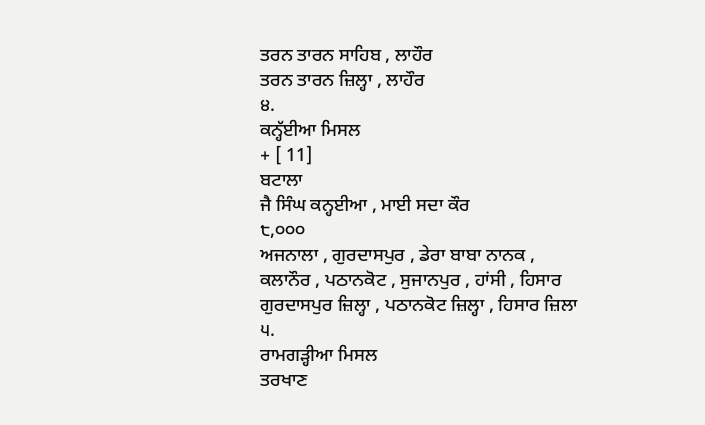ਤਰਨ ਤਾਰਨ ਸਾਹਿਬ , ਲਾਹੌਰ
ਤਰਨ ਤਾਰਨ ਜ਼ਿਲ੍ਹਾ , ਲਾਹੌਰ
੪.
ਕਨ੍ਹੱਈਆ ਮਿਸਲ
+ [ 11]
ਬਟਾਲਾ
ਜੈ ਸਿੰਘ ਕਨ੍ਹਈਆ , ਮਾਈ ਸਦਾ ਕੌਰ
੮,੦੦੦
ਅਜਨਾਲਾ , ਗੁਰਦਾਸਪੁਰ , ਡੇਰਾ ਬਾਬਾ ਨਾਨਕ ,
ਕਲਾਨੌਰ , ਪਠਾਨਕੋਟ , ਸੁਜਾਨਪੁਰ , ਹਾਂਸੀ , ਹਿਸਾਰ
ਗੁਰਦਾਸਪੁਰ ਜ਼ਿਲ੍ਹਾ , ਪਠਾਨਕੋਟ ਜ਼ਿਲ੍ਹਾ , ਹਿਸਾਰ ਜ਼ਿਲਾ
੫.
ਰਾਮਗੜ੍ਹੀਆ ਮਿਸਲ
ਤਰਖਾਣ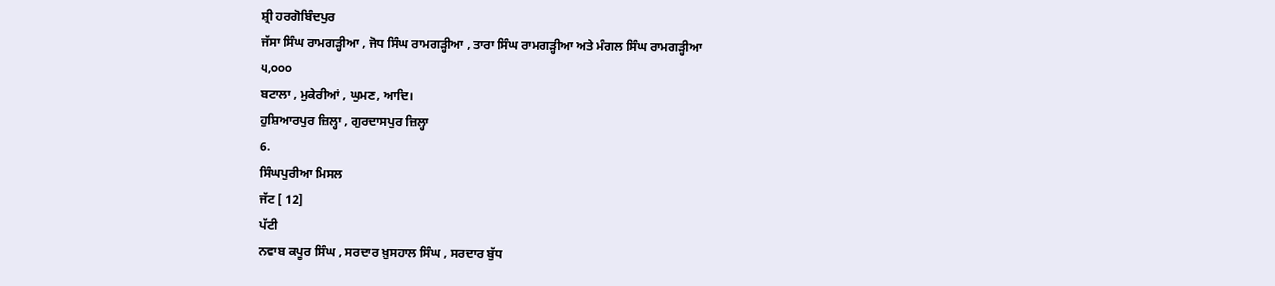ਸ਼੍ਰੀ ਹਰਗੋਬਿੰਦਪੁਰ
ਜੱਸਾ ਸਿੰਘ ਰਾਮਗੜ੍ਹੀਆ , ਜੋਧ ਸਿੰਘ ਰਾਮਗੜ੍ਹੀਆ , ਤਾਰਾ ਸਿੰਘ ਰਾਮਗੜ੍ਹੀਆ ਅਤੇ ਮੰਗਲ ਸਿੰਘ ਰਾਮਗੜ੍ਹੀਆ
੫,੦੦੦
ਬਟਾਲਾ , ਮੁਕੇਰੀਆਂ , ਘੁਮਣ, ਆਦਿ।
ਹੁਸ਼ਿਆਰਪੁਰ ਜ਼ਿਲ੍ਹਾ , ਗੁਰਦਾਸਪੁਰ ਜ਼ਿਲ੍ਹਾ
6.
ਸਿੰਘਪੁਰੀਆ ਮਿਸਲ
ਜੱਟ [ 12]
ਪੱਟੀ
ਨਵਾਬ ਕਪੂਰ ਸਿੰਘ , ਸਰਦਾਰ ਖ਼ੁਸਹਾਲ ਸਿੰਘ , ਸਰਦਾਰ ਬੁੱਧ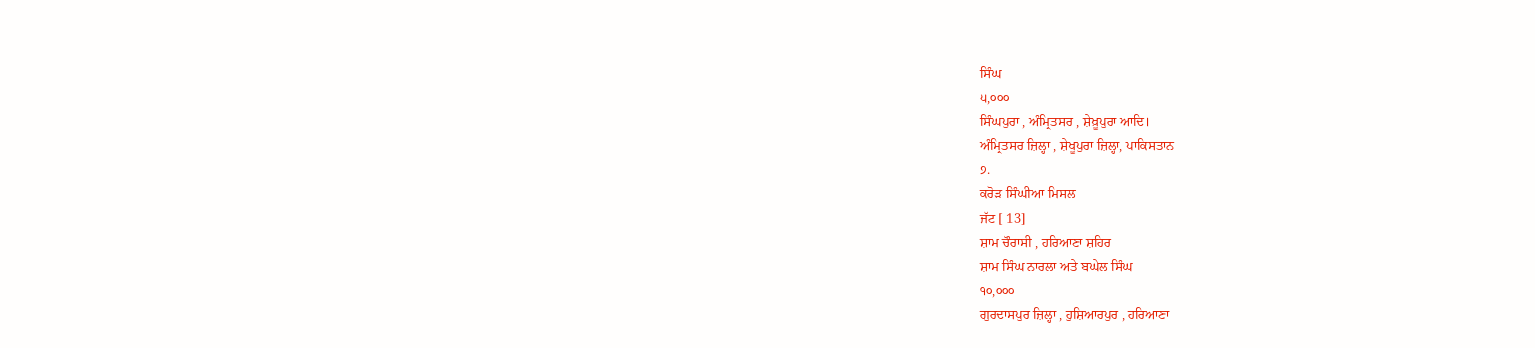ਸਿੰਘ
੫,੦੦੦
ਸਿੰਘਪੁਰਾ , ਅੰਮ੍ਰਿਤਸਰ , ਸ਼ੇਖ਼ੂਪੁਰਾ ਆਦਿ।
ਅੰਮ੍ਰਿਤਸਰ ਜ਼ਿਲ੍ਹਾ , ਸ਼ੇਖੂਪੁਰਾ ਜ਼ਿਲ੍ਹਾ, ਪਾਕਿਸਤਾਨ
੭.
ਕਰੋੜ ਸਿੰਘੀਆ ਮਿਸਲ
ਜੱਟ [ 13]
ਸ਼ਾਮ ਚੌਰਾਸੀ , ਹਰਿਆਣਾ ਸ਼ਹਿਰ
ਸ਼ਾਮ ਸਿੰਘ ਨਾਰਲਾ ਅਤੇ ਬਘੇਲ ਸਿੰਘ
੧੦,੦੦੦
ਗੁਰਦਾਸਪੁਰ ਜ਼ਿਲ੍ਹਾ , ਹੁਸ਼ਿਆਰਪੁਰ , ਹਰਿਆਣਾ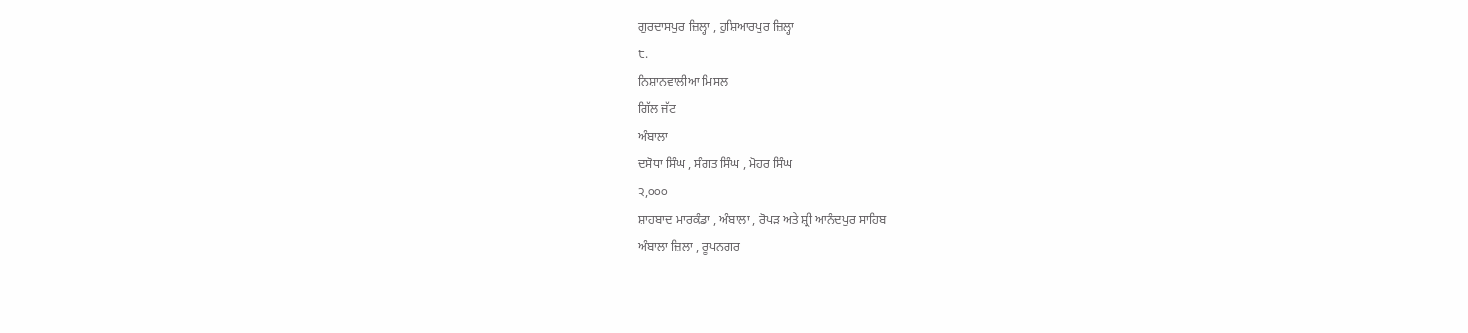ਗੁਰਦਾਸਪੁਰ ਜ਼ਿਲ੍ਹਾ , ਹੁਸ਼ਿਆਰਪੁਰ ਜ਼ਿਲ੍ਹਾ
੮.
ਨਿਸ਼ਾਨਵਾਲੀਆ ਮਿਸਲ
ਗਿੱਲ ਜੱਟ
ਅੰਬਾਲਾ
ਦਸੋਧਾ ਸਿੰਘ , ਸੰਗਤ ਸਿੰਘ , ਮੋਹਰ ਸਿੰਘ
੨,੦੦੦
ਸ਼ਾਹਬਾਦ ਮਾਰਕੰਡਾ , ਅੰਬਾਲਾ , ਰੋਪੜ ਅਤੇ ਸ਼੍ਰੀ ਆਨੰਦਪੁਰ ਸਾਹਿਬ
ਅੰਬਾਲਾ ਜ਼ਿਲਾ , ਰੂਪਨਗਰ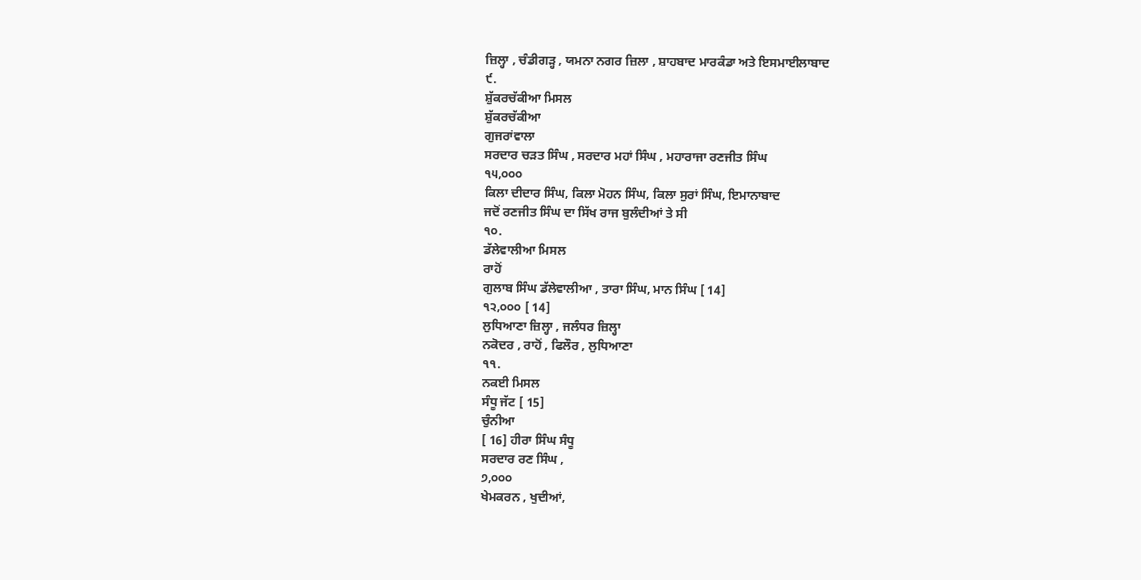ਜ਼ਿਲ੍ਹਾ , ਚੰਡੀਗੜ੍ਹ , ਯਮਨਾ ਨਗਰ ਜ਼ਿਲਾ , ਸ਼ਾਹਬਾਦ ਮਾਰਕੰਡਾ ਅਤੇ ਇਸਮਾਈਲਾਬਾਦ
੯.
ਸ਼ੁੱਕਰਚੱਕੀਆ ਮਿਸਲ
ਸ਼ੁੱਕਰਚੱਕੀਆ
ਗੁਜਰਾਂਵਾਲਾ
ਸਰਦਾਰ ਚੜਤ ਸਿੰਘ , ਸਰਦਾਰ ਮਹਾਂ ਸਿੰਘ , ਮਹਾਰਾਜਾ ਰਣਜੀਤ ਸਿੰਘ
੧੫,੦੦੦
ਕਿਲਾ ਦੀਦਾਰ ਸਿੰਘ, ਕਿਲਾ ਮੋਹਨ ਸਿੰਘ, ਕਿਲਾ ਸੁਰਾਂ ਸਿੰਘ, ਇਮਾਨਾਬਾਦ
ਜਦੋਂ ਰਣਜੀਤ ਸਿੰਘ ਦਾ ਸਿੱਖ ਰਾਜ ਬੁਲੰਦੀਆਂ ਤੇ ਸੀ
੧੦.
ਡੱਲੇਵਾਲੀਆ ਮਿਸਲ
ਰਾਹੋਂ
ਗੁਲਾਬ ਸਿੰਘ ਡੱਲੇਵਾਲੀਆ , ਤਾਰਾ ਸਿੰਘ, ਮਾਨ ਸਿੰਘ [ 14]
੧੨,੦੦੦ [ 14]
ਲੁਧਿਆਣਾ ਜ਼ਿਲ੍ਹਾ , ਜਲੰਧਰ ਜ਼ਿਲ੍ਹਾ
ਨਕੋਦਰ , ਰਾਹੋਂ , ਫਿਲੌਰ , ਲੁਧਿਆਣਾ
੧੧.
ਨਕਈ ਮਿਸਲ
ਸੰਧੂ ਜੱਟ [ 15]
ਚੁੰਨੀਆ
[ 16] ਹੀਰਾ ਸਿੰਘ ਸੰਧੂ
ਸਰਦਾਰ ਰਣ ਸਿੰਘ ,
੭,੦੦੦
ਖੇਮਕਰਨ , ਖੁਦੀਆਂ,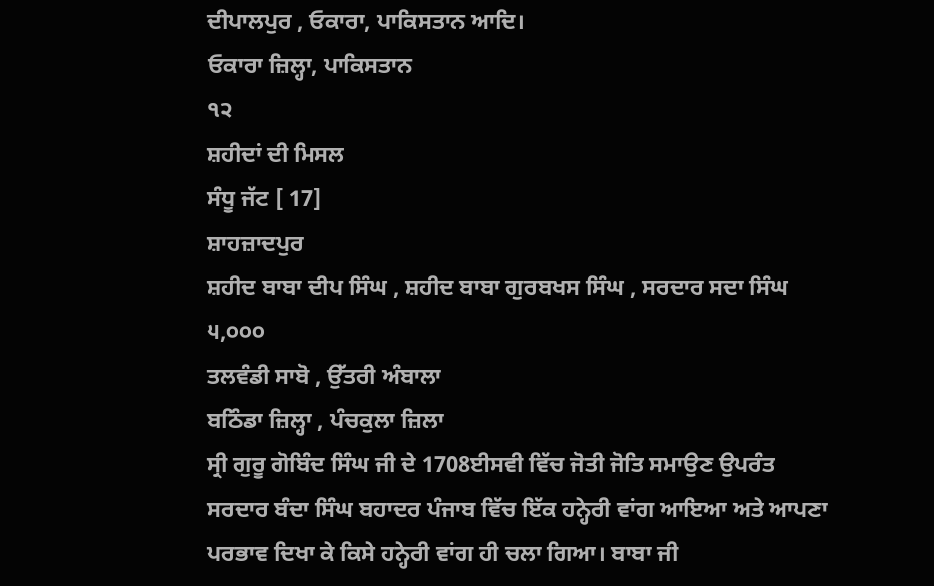ਦੀਪਾਲਪੁਰ , ਓਕਾਰਾ, ਪਾਕਿਸਤਾਨ ਆਦਿ।
ਓਕਾਰਾ ਜ਼ਿਲ੍ਹਾ, ਪਾਕਿਸਤਾਨ
੧੨
ਸ਼ਹੀਦਾਂ ਦੀ ਮਿਸਲ
ਸੰਧੂ ਜੱਟ [ 17]
ਸ਼ਾਹਜ਼ਾਦਪੁਰ
ਸ਼ਹੀਦ ਬਾਬਾ ਦੀਪ ਸਿੰਘ , ਸ਼ਹੀਦ ਬਾਬਾ ਗੁਰਬਖਸ ਸਿੰਘ , ਸਰਦਾਰ ਸਦਾ ਸਿੰਘ
੫,੦੦੦
ਤਲਵੰਡੀ ਸਾਬੋ , ਉੱਤਰੀ ਅੰਬਾਲਾ
ਬਠਿੰਡਾ ਜ਼ਿਲ੍ਹਾ , ਪੰਚਕੁਲਾ ਜ਼ਿਲਾ
ਸ੍ਰੀ ਗੁਰੂ ਗੋਬਿੰਦ ਸਿੰਘ ਜੀ ਦੇ 1708ਈਸਵੀ ਵਿੱਚ ਜੋਤੀ ਜੋਤਿ ਸਮਾਉਣ ਉਪਰੰਤ ਸਰਦਾਰ ਬੰਦਾ ਸਿੰਘ ਬਹਾਦਰ ਪੰਜਾਬ ਵਿੱਚ ਇੱਕ ਹਨ੍ਹੇਰੀ ਵਾਂਗ ਆਇਆ ਅਤੇ ਆਪਣਾ ਪਰਭਾਵ ਦਿਖਾ ਕੇ ਕਿਸੇ ਹਨ੍ਹੇਰੀ ਵਾਂਗ ਹੀ ਚਲਾ ਗਿਆ। ਬਾਬਾ ਜੀ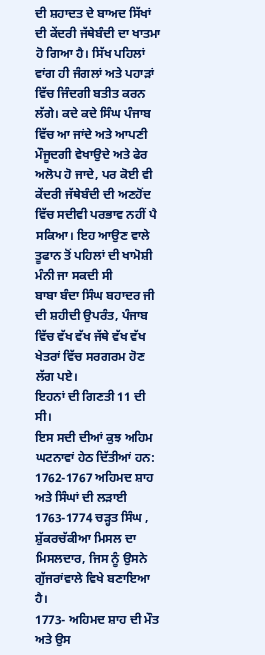ਦੀ ਸ਼ਹਾਦਤ ਦੇ ਬਾਅਦ ਸਿੱਖਾਂ ਦੀ ਕੇਂਦਰੀ ਜੱਥੇਬੰਦੀ ਦਾ ਖਾਤਮਾ ਹੋ ਗਿਆ ਹੈ। ਸਿੱਖ ਪਹਿਲਾਂ ਵਾਂਗ ਹੀ ਜੰਗਲਾਂ ਅਤੇ ਪਹਾੜਾਂ ਵਿੱਚ ਜਿੰਦਗੀ ਬਤੀਤ ਕਰਨ ਲੱਗੇ। ਕਦੇ ਕਦੇ ਸਿੰਘ ਪੰਜਾਬ ਵਿੱਚ ਆ ਜਾਂਦੇ ਅਤੇ ਆਪਣੀ ਮੌਜੂਦਗੀ ਵੇਖਾਉਦੇ ਅਤੇ ਫੇਰ ਅਲੋਪ ਹੋ ਜਾਦੇ, ਪਰ ਕੋਈ ਵੀ ਕੇਂਦਰੀ ਜੱਥੇਬੰਦੀ ਦੀ ਅਣਹੋਂਦ ਵਿੱਚ ਸਦੀਵੀ ਪਰਭਾਵ ਨਹੀਂ ਪੈ ਸਕਿਆ। ਇਹ ਆਉਣ ਵਾਲੇ ਤੂਫਾਨ ਤੋਂ ਪਹਿਲਾਂ ਦੀ ਖਾਮੋਸ਼ੀ ਮੰਨੀ ਜਾ ਸਕਦੀ ਸੀ
ਬਾਬਾ ਬੰਦਾ ਸਿੰਘ ਬਹਾਦਰ ਜੀ ਦੀ ਸ਼ਹੀਦੀ ਉਪਰੰਤ, ਪੰਜਾਬ ਵਿੱਚ ਵੱਖ ਵੱਖ ਜੱਥੇ ਵੱਖ ਵੱਖ ਖੇਤਰਾਂ ਵਿੱਚ ਸਰਗਰਮ ਹੋਣ ਲੱਗ ਪਏ।
ਇਹਨਾਂ ਦੀ ਗਿਣਤੀ 11 ਦੀ ਸੀ।
ਇਸ ਸਦੀ ਦੀਆਂ ਕੁਝ ਅਹਿਮ ਘਟਨਾਵਾਂ ਹੇਠ ਦਿੱਤੀਆਂ ਹਨ:
1762-1767 ਅਹਿਮਦ ਸ਼ਾਹ ਅਤੇ ਸਿੰਘਾਂ ਦੀ ਲੜਾਈ
1763-1774 ਚੜ੍ਹਤ ਸਿੰਘ , ਸ਼ੁੱਕਰਚੱਕੀਆ ਮਿਸਲ ਦਾ ਮਿਸਲਦਾਰ, ਜਿਸ ਨੂੰ ਉਸਨੇ ਗੁੱਜਰਾਂਵਾਲੇ ਵਿਖੇ ਬਣਾਇਆ ਹੈ।
1773- ਅਹਿਮਦ ਸ਼ਾਹ ਦੀ ਮੌਤ ਅਤੇ ਉਸ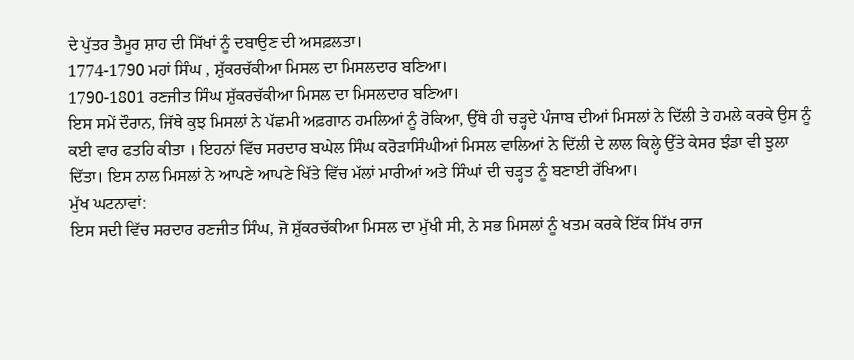ਦੇ ਪੁੱਤਰ ਤੈਮੂਰ ਸ਼ਾਹ ਦੀ ਸਿੱਖਾਂ ਨੂੰ ਦਬਾਉਣ ਦੀ ਅਸਫ਼ਲਤਾ।
1774-1790 ਮਹਾਂ ਸਿੰਘ , ਸ਼ੁੱਕਰਚੱਕੀਆ ਮਿਸਲ ਦਾ ਮਿਸਲਦਾਰ ਬਣਿਆ।
1790-1801 ਰਣਜੀਤ ਸਿੰਘ ਸ਼ੁੱਕਰਚੱਕੀਆ ਮਿਸਲ ਦਾ ਮਿਸਲਦਾਰ ਬਣਿਆ।
ਇਸ ਸਮੇਂ ਦੌਰਾਨ, ਜਿੱਥੇ ਕੁਝ ਮਿਸਲਾਂ ਨੇ ਪੱਛਮੀ ਅਫ਼ਗਾਨ ਹਮਲਿਆਂ ਨੂੰ ਰੋਕਿਆ, ਉੱਥੇ ਹੀ ਚੜ੍ਹਦੇ ਪੰਜਾਬ ਦੀਆਂ ਮਿਸਲਾਂ ਨੇ ਦਿੱਲੀ ਤੇ ਹਮਲੇ ਕਰਕੇ ਉਸ ਨੂੰ ਕਈ ਵਾਰ ਫਤਹਿ ਕੀਤਾ । ਇਹਨਾਂ ਵਿੱਚ ਸਰਦਾਰ ਬਘੇਲ ਸਿੰਘ ਕਰੋੜਾਸਿੰਘੀਆਂ ਮਿਸਲ ਵਾਲਿਆਂ ਨੇ ਦਿੱਲੀ ਦੇ ਲਾਲ ਕਿਲ੍ਹੇ ਉੱਤੇ ਕੇਸਰ ਝੰਡਾ ਵੀ ਝੁਲਾ ਦਿੱਤਾ। ਇਸ ਨਾਲ ਮਿਸਲਾਂ ਨੇ ਆਪਣੇ ਆਪਣੇ ਖਿੱਤੇ ਵਿੱਚ ਮੱਲਾਂ ਮਾਰੀਆਂ ਅਤੇ ਸਿੰਘਾਂ ਦੀ ਚੜ੍ਹਤ ਨੂੰ ਬਣਾਈ ਰੱਖਿਆ।
ਮੁੱਖ ਘਟਨਾਵਾਂ:
ਇਸ ਸਦੀ ਵਿੱਚ ਸਰਦਾਰ ਰਣਜੀਤ ਸਿੰਘ, ਜੋ ਸ਼ੁੱਕਰਚੱਕੀਆ ਮਿਸਲ ਦਾ ਮੁੱਖੀ ਸੀ, ਨੇ ਸਭ ਮਿਸਲਾਂ ਨੂੰ ਖਤਮ ਕਰਕੇ ਇੱਕ ਸਿੱਖ ਰਾਜ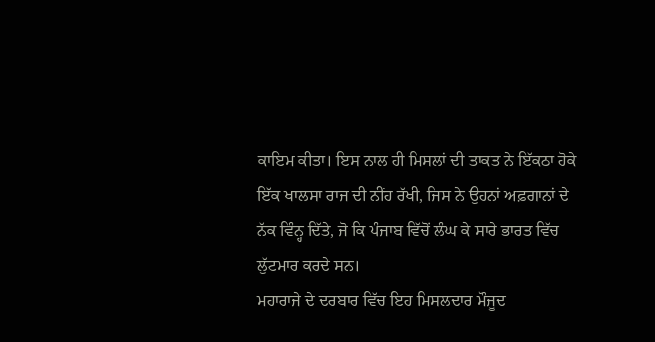ਕਾਇਮ ਕੀਤਾ। ਇਸ ਨਾਲ ਹੀ ਮਿਸਲਾਂ ਦੀ ਤਾਕਤ ਨੇ ਇੱਕਠਾ ਹੋਕੇ ਇੱਕ ਖਾਲਸਾ ਰਾਜ ਦੀ ਨੀਂਹ ਰੱਖੀ, ਜਿਸ ਨੇ ਉਹਨਾਂ ਅਫ਼ਗਾਨਾਂ ਦੇ ਨੱਕ ਵਿੰਨ੍ਹ ਦਿੱਤੇ, ਜੋ ਕਿ ਪੰਜਾਬ ਵਿੱਚੋਂ ਲੰਘ ਕੇ ਸਾਰੇ ਭਾਰਤ ਵਿੱਚ ਲੁੱਟਮਾਰ ਕਰਦੇ ਸਨ।
ਮਹਾਰਾਜੇ ਦੇ ਦਰਬਾਰ ਵਿੱਚ ਇਹ ਮਿਸਲਦਾਰ ਮੌਜੂਦ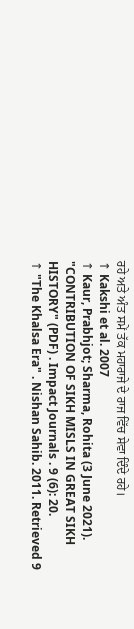ਰਹੇ ਅਤੇ ਅੰਤ ਸਮੇਂ ਤੱਕ ਮਹਾਰਾਜੇ ਦੇ ਰਾਜ ਵਿੱਚ ਸੇਵਾ ਦਿੰਦੇ ਰਹੇ।
↑ Kakshi et al. 2007
↑ Kaur, Prabhjot; Sharma, Rohita (3 June 2021). "CONTRIBUTION OF SIKH MISLS IN GREAT SIKH HISTORY" (PDF) . Impact Journals . 9 (6): 20.
↑ "The Khalsa Era" . Nishan Sahib. 2011. Retrieved 9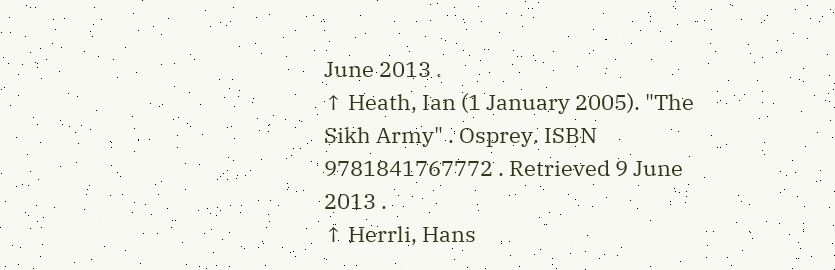June 2013 .
↑ Heath, Ian (1 January 2005). "The Sikh Army" . Osprey. ISBN 9781841767772 . Retrieved 9 June 2013 .
↑ Herrli, Hans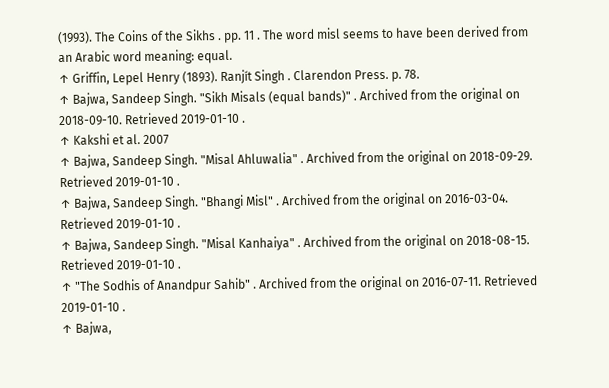(1993). The Coins of the Sikhs . pp. 11 . The word misl seems to have been derived from an Arabic word meaning: equal.
↑ Griffin, Lepel Henry (1893). Ranjít Singh . Clarendon Press. p. 78.
↑ Bajwa, Sandeep Singh. "Sikh Misals (equal bands)" . Archived from the original on 2018-09-10. Retrieved 2019-01-10 .
↑ Kakshi et al. 2007
↑ Bajwa, Sandeep Singh. "Misal Ahluwalia" . Archived from the original on 2018-09-29. Retrieved 2019-01-10 .
↑ Bajwa, Sandeep Singh. "Bhangi Misl" . Archived from the original on 2016-03-04. Retrieved 2019-01-10 .
↑ Bajwa, Sandeep Singh. "Misal Kanhaiya" . Archived from the original on 2018-08-15. Retrieved 2019-01-10 .
↑ "The Sodhis of Anandpur Sahib" . Archived from the original on 2016-07-11. Retrieved 2019-01-10 .
↑ Bajwa,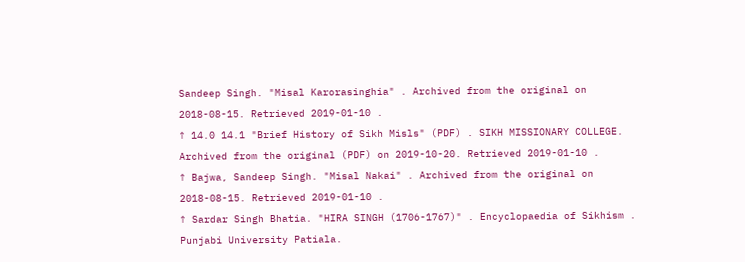Sandeep Singh. "Misal Karorasinghia" . Archived from the original on 2018-08-15. Retrieved 2019-01-10 .
↑ 14.0 14.1 "Brief History of Sikh Misls" (PDF) . SIKH MISSIONARY COLLEGE. Archived from the original (PDF) on 2019-10-20. Retrieved 2019-01-10 .
↑ Bajwa, Sandeep Singh. "Misal Nakai" . Archived from the original on 2018-08-15. Retrieved 2019-01-10 .
↑ Sardar Singh Bhatia. "HIRA SINGH (1706-1767)" . Encyclopaedia of Sikhism . Punjabi University Patiala.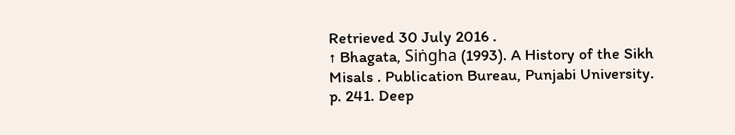Retrieved 30 July 2016 .
↑ Bhagata, Siṅgha (1993). A History of the Sikh Misals . Publication Bureau, Punjabi University. p. 241. Deep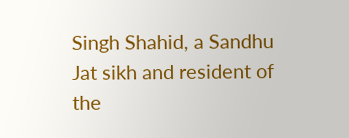Singh Shahid, a Sandhu Jat sikh and resident of the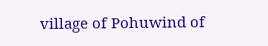village of Pohuwind of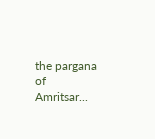the pargana of Amritsar...